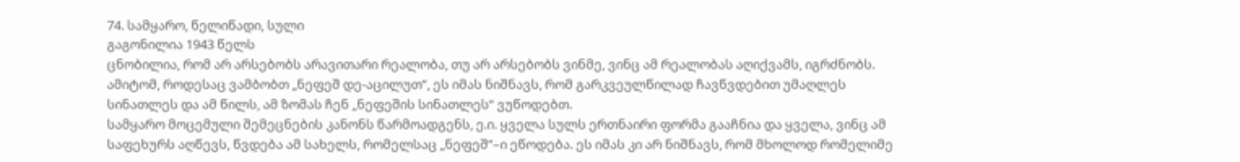74. სამყარო, წელიწადი, სული
გაგონილია 1943 წელს
ცნობილია, რომ არ არსებობს არავითარი რეალობა, თუ არ არსებობს ვინმე, ვინც ამ რეალობას აღიქვამს, იგრძნობს. ამიტომ, როდესაც ვამბობთ „ნეფეშ დე-აცილუთ“, ეს იმას ნიშნავს, რომ გარკვეულწილად ჩავწვდებით უმაღლეს სინათლეს და ამ წილს, ამ ზომას ჩენ „ნეფეშის სინათლეს“ ვუწოდებთ.
სამყარო მოცემული შემეცნების კანონს წარმოადგენს, ე.ი. ყველა სულს ერთნაირი ფორმა გააჩნია და ყველა, ვინც ამ საფეხურს აღწევს, წვდება ამ სახელს, რომელსაც „ნეფეშ“–ი ეწოდება. ეს იმას კი არ ნიშნავს, რომ მხოლოდ რომელიმე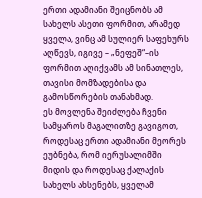ერთი ადამიანი შეიცნობს ამ სახელს ასეთი ფორმით, არამედ ყველა, ვინც ამ სულიერ საფეხურს აღწევს, იგივე – „ნეფეშ“–ის ფორმით აღიქვამს ამ სინათლეს, თავისი მომზადებისა და გამოსწორების თანახმად.
ეს მოვლენა შეიძლება ჩვენი სამყაროს მაგალითზე გავიგოთ, როდესაც ერთი ადამიანი მეორეს ეუბნება, რომ იერუსალიმში მიდის და როდესაც ქალაქის სახელს ახსენებს, ყველამ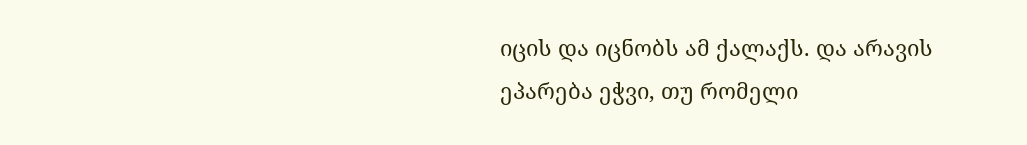იცის და იცნობს ამ ქალაქს. და არავის ეპარება ეჭვი, თუ რომელი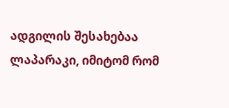ადგილის შესახებაა ლაპარაკი, იმიტომ რომ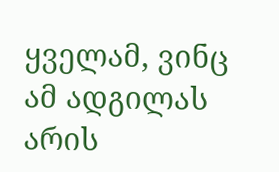ყველამ, ვინც ამ ადგილას არის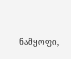ნამყოფი,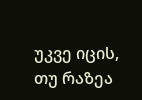უკვე იცის, თუ რაზეა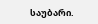საუბარი.